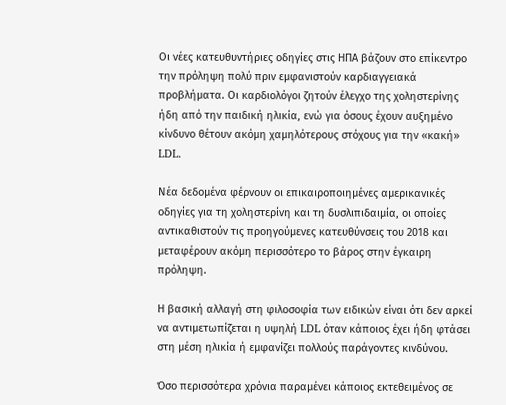Οι νέες κατευθυντήριες οδηγίες στις ΗΠΑ βάζουν στο επίκεντρο την πρόληψη πολύ πριν εμφανιστούν καρδιαγγειακά προβλήματα. Οι καρδιολόγοι ζητούν έλεγχο της χοληστερίνης ήδη από την παιδική ηλικία, ενώ για όσους έχουν αυξημένο κίνδυνο θέτουν ακόμη χαμηλότερους στόχους για την «κακή» LDL.

Νέα δεδομένα φέρνουν οι επικαιροποιημένες αμερικανικές οδηγίες για τη χοληστερίνη και τη δυσλιπιδαιμία, οι οποίες αντικαθιστούν τις προηγούμενες κατευθύνσεις του 2018 και μεταφέρουν ακόμη περισσότερο το βάρος στην έγκαιρη πρόληψη.

Η βασική αλλαγή στη φιλοσοφία των ειδικών είναι ότι δεν αρκεί να αντιμετωπίζεται η υψηλή LDL όταν κάποιος έχει ήδη φτάσει στη μέση ηλικία ή εμφανίζει πολλούς παράγοντες κινδύνου.

Όσο περισσότερα χρόνια παραμένει κάποιος εκτεθειμένος σε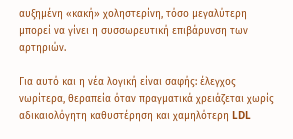αυξημένη «κακή» χοληστερίνη, τόσο μεγαλύτερη μπορεί να γίνει η συσσωρευτική επιβάρυνση των αρτηριών.

Για αυτό και η νέα λογική είναι σαφής: έλεγχος νωρίτερα, θεραπεία όταν πραγματικά χρειάζεται χωρίς αδικαιολόγητη καθυστέρηση και χαμηλότερη LDL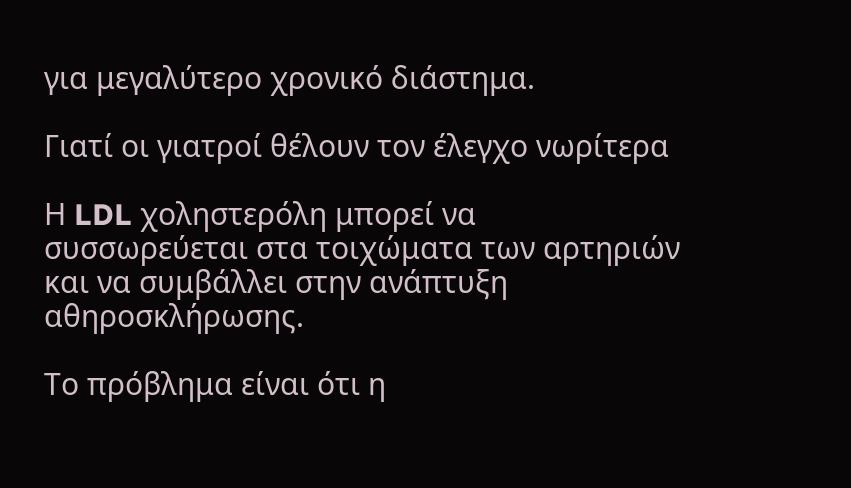για μεγαλύτερο χρονικό διάστημα.

Γιατί οι γιατροί θέλουν τον έλεγχο νωρίτερα

Η LDL χοληστερόλη μπορεί να συσσωρεύεται στα τοιχώματα των αρτηριών και να συμβάλλει στην ανάπτυξη αθηροσκλήρωσης.

Το πρόβλημα είναι ότι η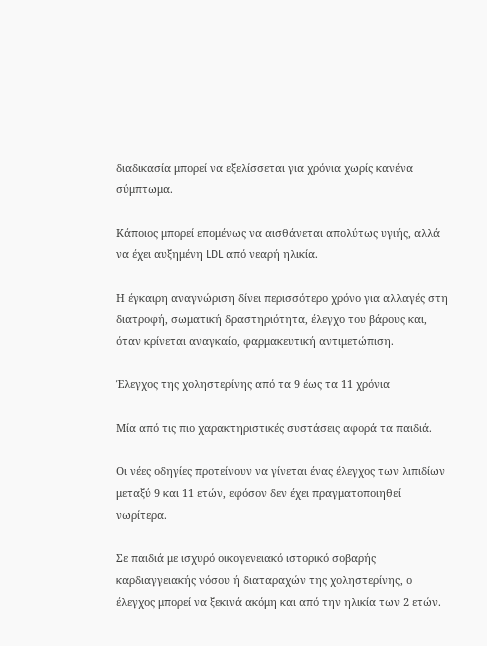διαδικασία μπορεί να εξελίσσεται για χρόνια χωρίς κανένα σύμπτωμα.

Κάποιος μπορεί επομένως να αισθάνεται απολύτως υγιής, αλλά να έχει αυξημένη LDL από νεαρή ηλικία.

Η έγκαιρη αναγνώριση δίνει περισσότερο χρόνο για αλλαγές στη διατροφή, σωματική δραστηριότητα, έλεγχο του βάρους και, όταν κρίνεται αναγκαίο, φαρμακευτική αντιμετώπιση.

Έλεγχος της χοληστερίνης από τα 9 έως τα 11 χρόνια

Μία από τις πιο χαρακτηριστικές συστάσεις αφορά τα παιδιά.

Οι νέες οδηγίες προτείνουν να γίνεται ένας έλεγχος των λιπιδίων μεταξύ 9 και 11 ετών, εφόσον δεν έχει πραγματοποιηθεί νωρίτερα.

Σε παιδιά με ισχυρό οικογενειακό ιστορικό σοβαρής καρδιαγγειακής νόσου ή διαταραχών της χοληστερίνης, ο έλεγχος μπορεί να ξεκινά ακόμη και από την ηλικία των 2 ετών.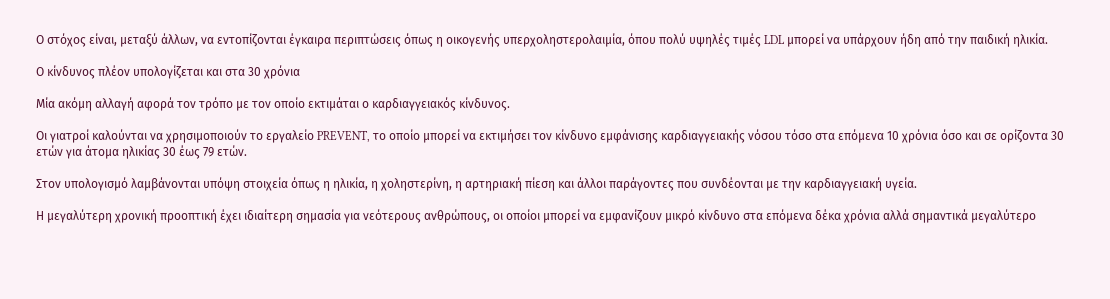Ο στόχος είναι, μεταξύ άλλων, να εντοπίζονται έγκαιρα περιπτώσεις όπως η οικογενής υπερχοληστερολαιμία, όπου πολύ υψηλές τιμές LDL μπορεί να υπάρχουν ήδη από την παιδική ηλικία.

Ο κίνδυνος πλέον υπολογίζεται και στα 30 χρόνια

Μία ακόμη αλλαγή αφορά τον τρόπο με τον οποίο εκτιμάται ο καρδιαγγειακός κίνδυνος.

Οι γιατροί καλούνται να χρησιμοποιούν το εργαλείο PREVENT, το οποίο μπορεί να εκτιμήσει τον κίνδυνο εμφάνισης καρδιαγγειακής νόσου τόσο στα επόμενα 10 χρόνια όσο και σε ορίζοντα 30 ετών για άτομα ηλικίας 30 έως 79 ετών.

Στον υπολογισμό λαμβάνονται υπόψη στοιχεία όπως η ηλικία, η χοληστερίνη, η αρτηριακή πίεση και άλλοι παράγοντες που συνδέονται με την καρδιαγγειακή υγεία.

Η μεγαλύτερη χρονική προοπτική έχει ιδιαίτερη σημασία για νεότερους ανθρώπους, οι οποίοι μπορεί να εμφανίζουν μικρό κίνδυνο στα επόμενα δέκα χρόνια αλλά σημαντικά μεγαλύτερο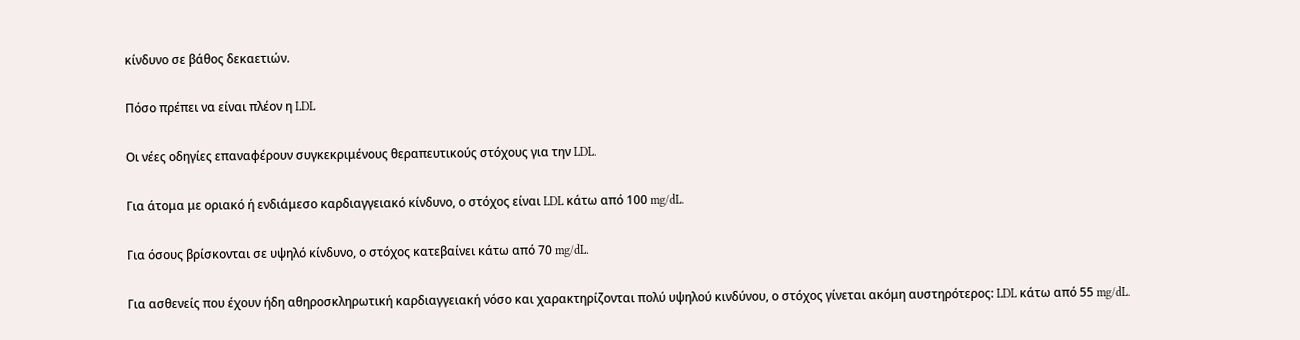κίνδυνο σε βάθος δεκαετιών.

Πόσο πρέπει να είναι πλέον η LDL

Οι νέες οδηγίες επαναφέρουν συγκεκριμένους θεραπευτικούς στόχους για την LDL.

Για άτομα με οριακό ή ενδιάμεσο καρδιαγγειακό κίνδυνο, ο στόχος είναι LDL κάτω από 100 mg/dL.

Για όσους βρίσκονται σε υψηλό κίνδυνο, ο στόχος κατεβαίνει κάτω από 70 mg/dL.

Για ασθενείς που έχουν ήδη αθηροσκληρωτική καρδιαγγειακή νόσο και χαρακτηρίζονται πολύ υψηλού κινδύνου, ο στόχος γίνεται ακόμη αυστηρότερος: LDL κάτω από 55 mg/dL.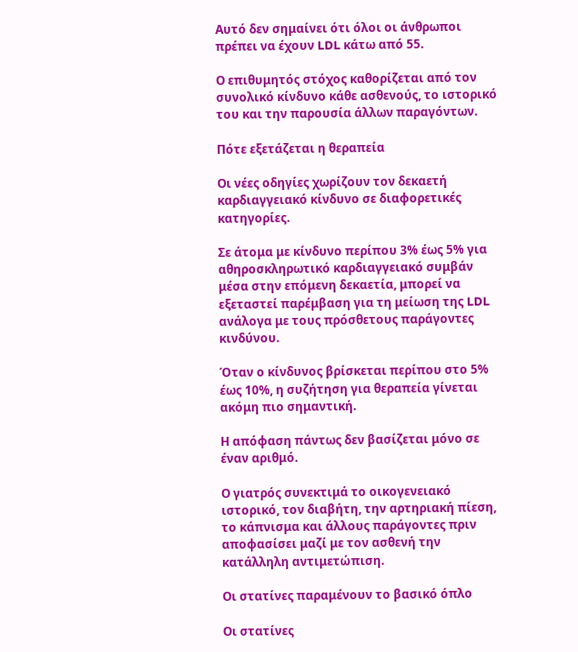Αυτό δεν σημαίνει ότι όλοι οι άνθρωποι πρέπει να έχουν LDL κάτω από 55.

Ο επιθυμητός στόχος καθορίζεται από τον συνολικό κίνδυνο κάθε ασθενούς, το ιστορικό του και την παρουσία άλλων παραγόντων.

Πότε εξετάζεται η θεραπεία

Οι νέες οδηγίες χωρίζουν τον δεκαετή καρδιαγγειακό κίνδυνο σε διαφορετικές κατηγορίες.

Σε άτομα με κίνδυνο περίπου 3% έως 5% για αθηροσκληρωτικό καρδιαγγειακό συμβάν μέσα στην επόμενη δεκαετία, μπορεί να εξεταστεί παρέμβαση για τη μείωση της LDL ανάλογα με τους πρόσθετους παράγοντες κινδύνου.

Όταν ο κίνδυνος βρίσκεται περίπου στο 5% έως 10%, η συζήτηση για θεραπεία γίνεται ακόμη πιο σημαντική.

Η απόφαση πάντως δεν βασίζεται μόνο σε έναν αριθμό.

Ο γιατρός συνεκτιμά το οικογενειακό ιστορικό, τον διαβήτη, την αρτηριακή πίεση, το κάπνισμα και άλλους παράγοντες πριν αποφασίσει μαζί με τον ασθενή την κατάλληλη αντιμετώπιση.

Οι στατίνες παραμένουν το βασικό όπλο

Οι στατίνες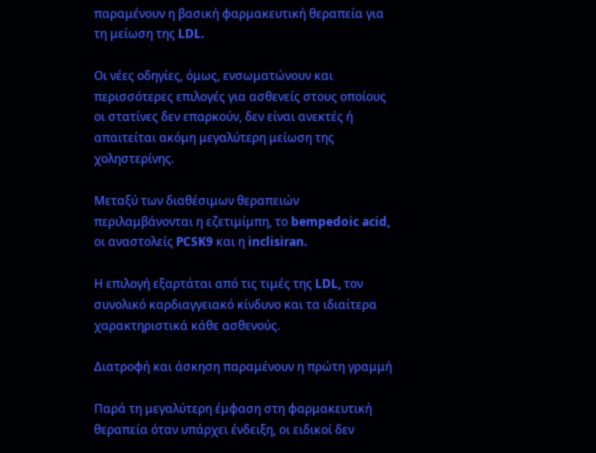παραμένουν η βασική φαρμακευτική θεραπεία για τη μείωση της LDL.

Οι νέες οδηγίες, όμως, ενσωματώνουν και περισσότερες επιλογές για ασθενείς στους οποίους οι στατίνες δεν επαρκούν, δεν είναι ανεκτές ή απαιτείται ακόμη μεγαλύτερη μείωση της χοληστερίνης.

Μεταξύ των διαθέσιμων θεραπειών περιλαμβάνονται η εζετιμίμπη, το bempedoic acid, οι αναστολείς PCSK9 και η inclisiran.

Η επιλογή εξαρτάται από τις τιμές της LDL, τον συνολικό καρδιαγγειακό κίνδυνο και τα ιδιαίτερα χαρακτηριστικά κάθε ασθενούς.

Διατροφή και άσκηση παραμένουν η πρώτη γραμμή

Παρά τη μεγαλύτερη έμφαση στη φαρμακευτική θεραπεία όταν υπάρχει ένδειξη, οι ειδικοί δεν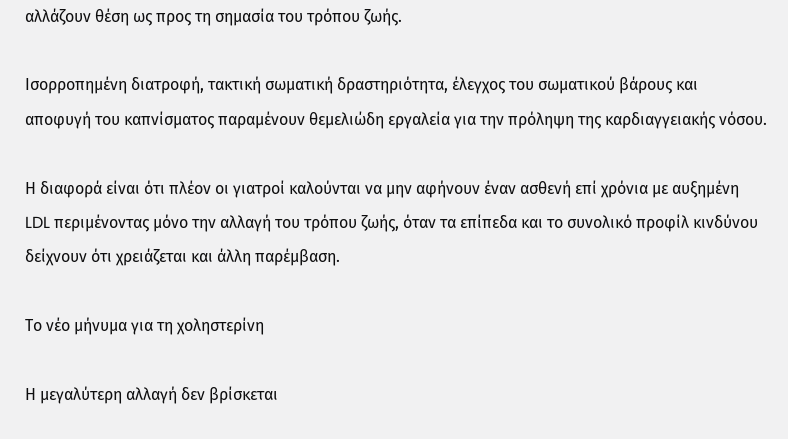αλλάζουν θέση ως προς τη σημασία του τρόπου ζωής.

Ισορροπημένη διατροφή, τακτική σωματική δραστηριότητα, έλεγχος του σωματικού βάρους και αποφυγή του καπνίσματος παραμένουν θεμελιώδη εργαλεία για την πρόληψη της καρδιαγγειακής νόσου.

Η διαφορά είναι ότι πλέον οι γιατροί καλούνται να μην αφήνουν έναν ασθενή επί χρόνια με αυξημένη LDL περιμένοντας μόνο την αλλαγή του τρόπου ζωής, όταν τα επίπεδα και το συνολικό προφίλ κινδύνου δείχνουν ότι χρειάζεται και άλλη παρέμβαση.

Το νέο μήνυμα για τη χοληστερίνη

Η μεγαλύτερη αλλαγή δεν βρίσκεται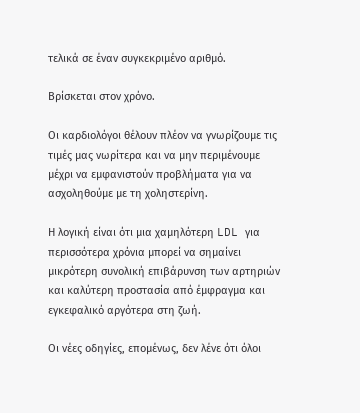τελικά σε έναν συγκεκριμένο αριθμό.

Βρίσκεται στον χρόνο.

Οι καρδιολόγοι θέλουν πλέον να γνωρίζουμε τις τιμές μας νωρίτερα και να μην περιμένουμε μέχρι να εμφανιστούν προβλήματα για να ασχοληθούμε με τη χοληστερίνη.

Η λογική είναι ότι μια χαμηλότερη LDL για περισσότερα χρόνια μπορεί να σημαίνει μικρότερη συνολική επιβάρυνση των αρτηριών και καλύτερη προστασία από έμφραγμα και εγκεφαλικό αργότερα στη ζωή.

Οι νέες οδηγίες, επομένως, δεν λένε ότι όλοι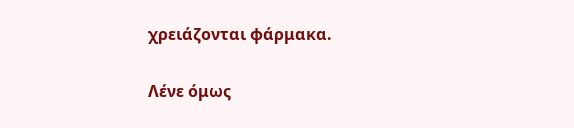χρειάζονται φάρμακα.

Λένε όμως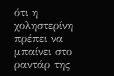ότι η χοληστερίνη πρέπει να μπαίνει στο ραντάρ της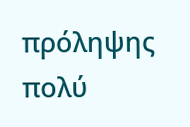πρόληψης πολύ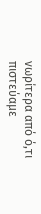νωρίτερα από ό,τι πιστεύαμε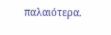παλαιότερα.